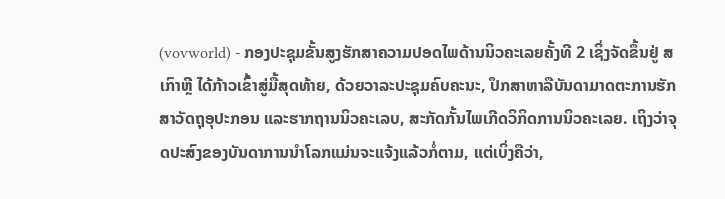(vovworld) - ກອງປະຊຸມຂັ້ນສູງຮັກສາຄວາມປອດໄພດ້ານນິວຄະເລຍຄັ້ງທີ 2 ເຊິ່ງຈັດຂຶ້ນຢູ່ ສເກົາຫຼີ ໄດ້ກ້າວເຂົ້າສູ່ມື້ສຸດທ້າຍ, ດ້ວຍວາລະປະຊຸມຄົບຄະນະ, ປຶກສາຫາລືບັນດາມາດຕະການຮັກສາວັດຖຸອຸປະກອນ ແລະຮາກຖານນິວຄະເລບ, ສະກັດກັ້ນໄພເກີດວິກິດການນິວຄະເລຍ. ເຖິງວ່າຈຸດປະສົງຂອງບັນດາການນຳໂລກແມ່ນຈະແຈ້ງແລ້ວກໍ່ຕາມ, ແຕ່ເບິ່ງຄືວ່າ,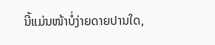ນີ້ແມ່ນໜ້າບໍ່ງ່າຍດາຍປານໃດ,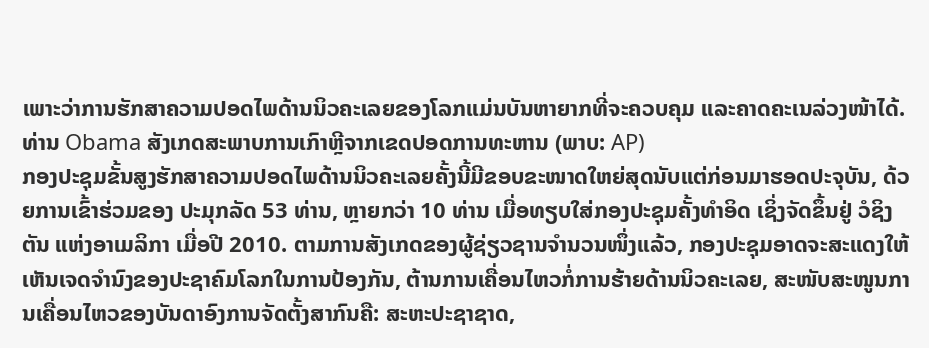ເພາະວ່າການຮັກສາຄວາມປອດໄພດ້ານນິວຄະເລຍຂອງໂລກແມ່ນບັນຫາຍາກທີ່ຈະຄວບຄຸມ ແລະຄາດຄະເນລ່ວງໜ້າໄດ້.
ທ່ານ Obama ສັງເກດສະພາບການເກົາຫຼີຈາກເຂດປອດການທະຫານ (ພາບ: AP)
ກອງປະຊຸມຂັ້ນສູງຮັກສາຄວາມປອດໄພດ້ານນິວຄະເລຍຄັ້ງນີ້ມີຂອບຂະໜາດໃຫຍ່ສຸດນັບແຕ່ກ່ອນມາຮອດປະຈຸບັນ, ດ້ວຍການເຂົ້າຮ່ວມຂອງ ປະມຸກລັດ 53 ທ່ານ, ຫຼາຍກວ່າ 10 ທ່ານ ເມື່ອທຽບໃສ່ກອງປະຊຸມຄັ້ງທຳອິດ ເຊິ່ງຈັດຂຶ້ນຢູ່ ວໍຊິງຕັນ ແຫ່ງອາເມລິກາ ເມື່ອປີ 2010. ຕາມການສັງເກດຂອງຜູ້ຊ່ຽວຊານຈຳນວນໜຶ່ງແລ້ວ, ກອງປະຊຸມອາດຈະສະແດງໃຫ້ເຫັນເຈດຈຳນົງຂອງປະຊາຄົມໂລກໃນການປ້ອງກັນ, ຕ້ານການເຄື່ອນໄຫວກໍ່ການຮ້າຍດ້ານນິວຄະເລຍ, ສະໜັບສະໜູນການເຄື່ອນໄຫວຂອງບັນດາອົງການຈັດຕັ້ງສາກົນຄື: ສະຫະປະຊາຊາດ,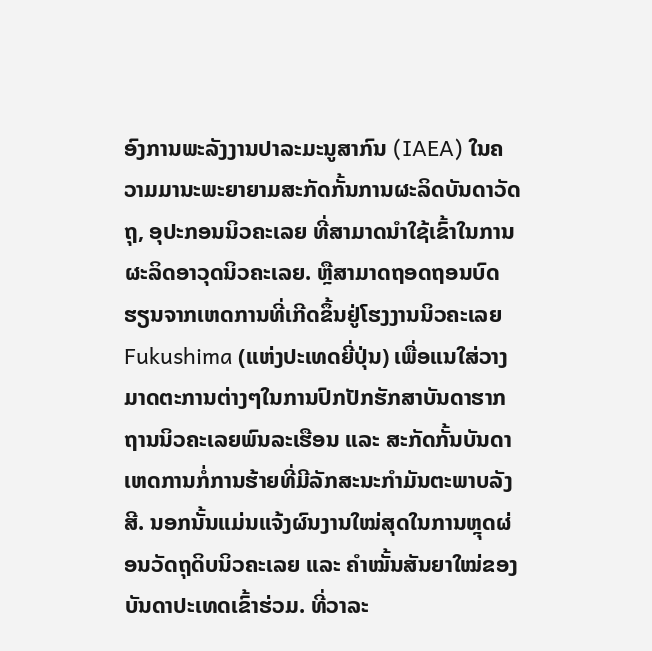ອົງການພະລັງງານປາລະມະນູສາກົນ (IAEA) ໃນຄວາມມານະພະຍາຍາມສະກັດກັ້ນການຜະລິດບັນດາວັດຖຸ, ອຸປະກອນນິວຄະເລຍ ທີ່ສາມາດນຳໃຊ້ເຂົ້າໃນການຜະລິດອາວຸດນິວຄະເລຍ. ຫຼືສາມາດຖອດຖອນບົດຮຽນຈາກເຫດການທີ່ເກີດຂຶ້ນຢູ່ໂຮງງານນິວຄະເລຍ Fukushima (ແຫ່ງປະເທດຍີ່ປຸ່ນ) ເພື່ອແນໃສ່ວາງມາດຕະການຕ່າງໆໃນການປົກປັກຮັກສາບັນດາຮາກຖານນິວຄະເລຍພົນລະເຮືອນ ແລະ ສະກັດກັ້ນບັນດາເຫດການກໍ່ການຮ້າຍທີ່ມີລັກສະນະກຳມັນຕະພາບລັງສີ. ນອກນັ້ນແມ່ນແຈ້ງຜົນງານໃໝ່ສຸດໃນການຫຼຸດຜ່ອນວັດຖຸດິບນິວຄະເລຍ ແລະ ຄຳໝັ້ນສັນຍາໃໝ່ຂອງບັນດາປະເທດເຂົ້າຮ່ວມ. ທີ່ວາລະ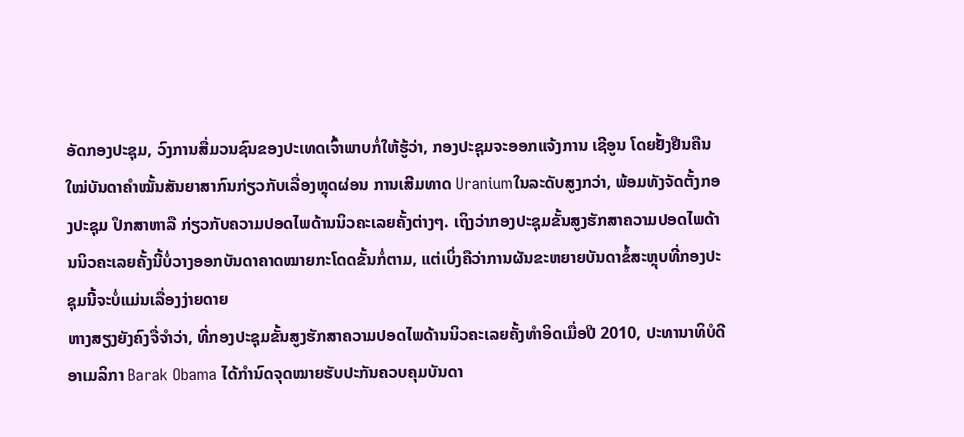ອັດກອງປະຊຸມ, ວົງການສື່ມວນຊົນຂອງປະເທດເຈົ້າພາບກໍ່ໃຫ້ຮູ້ວ່າ, ກອງປະຊຸມຈະອອກແຈ້ງການ ເຊີອູນ ໂດຍຢັ້ງຢືນຄືນໃໝ່ບັນດາຄຳໝັ້ນສັນຍາສາກົນກ່ຽວກັບເລື່ອງຫຼຸດຜ່ອນ ການເສີມທາດ Uraniumໃນລະດັບສູງກວ່າ, ພ້ອມທັງຈັດຕັ້ງກອງປະຊຸມ ປຶກສາຫາລື ກ່ຽວກັບຄວາມປອດໄພດ້ານນິວຄະເລຍຄັ້ງຕ່າງໆ. ເຖິງວ່າກອງປະຊຸມຂັ້ນສູງຮັກສາຄວາມປອດໄພດ້ານນິວຄະເລຍຄັ້ງນີ້ບໍ່ວາງອອກບັນດາຄາດໝາຍກະໂດດຂັ້ນກໍ່ຕາມ, ແຕ່ເບິ່ງຄືວ່າການຜັນຂະຫຍາຍບັນດາຂໍ້ສະຫຼຸບທີ່ກອງປະຊຸມນີ້ຈະບໍ່ແມ່ນເລື່ອງງ່າຍດາຍ
ຫາງສຽງຍັງຄົງຈື່ຈຳວ່າ, ທີ່ກອງປະຊຸມຂັ້ນສູງຮັກສາຄວາມປອດໄພດ້ານນິວຄະເລຍຄັ້ງທຳອິດເມື່ອປີ 2010, ປະທານາທິບໍດີອາເມລິກາ Barak Obama ໄດ້ກຳນົດຈຸດໝາຍຮັບປະກັນຄວບຄຸມບັນດາ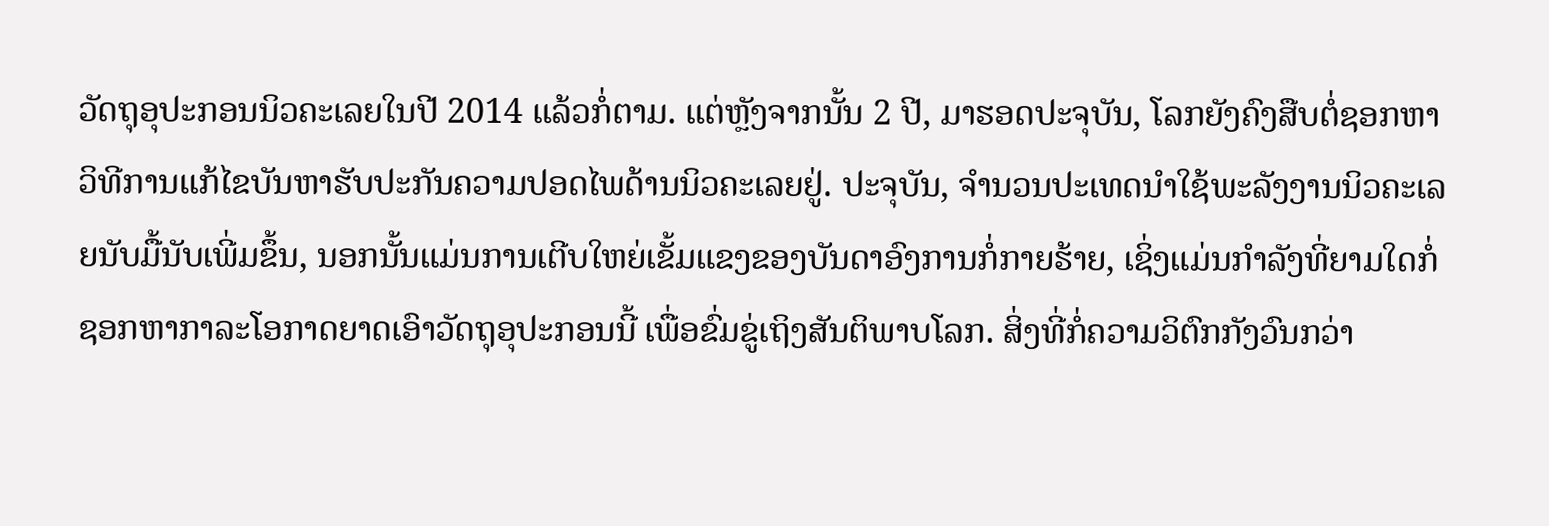ວັດຖຸອຸປະກອນນິວຄະເລຍໃນປີ 2014 ແລ້ວກໍ່ຕາມ. ແຕ່ຫຼັງຈາກນັ້ນ 2 ປີ, ມາຮອດປະຈຸບັນ, ໂລກຍັງຄົງສືບຕໍ່ຊອກຫາວິທີການແກ້ໄຂບັນຫາຮັບປະກັນຄວາມປອດໄພດ້ານນິວຄະເລຍຢູ່. ປະຈຸບັນ, ຈຳນວນປະເທດນຳໃຊ້ພະລັງງານນິວຄະເລຍນັບມື້ນັບເພີ່ມຂຶ້ນ, ນອກນັ້ນແມ່ນການເຕີບໃຫຍ່ເຂັ້ມແຂງຂອງບັນດາອົງການກໍ່ກາຍຮ້າຍ, ເຊິ່ງແມ່ນກຳລັງທີ່ຍາມໃດກໍ່ຊອກຫາກາລະໂອກາດຍາດເອົາວັດຖຸອຸປະກອນນີ້ ເພື່ອຂົ່ມຂູ່ເຖິງສັນຕິພາບໂລກ. ສິ່ງທີ່ກໍ່ຄວາມວິຕົກກັງວົນກວ່າ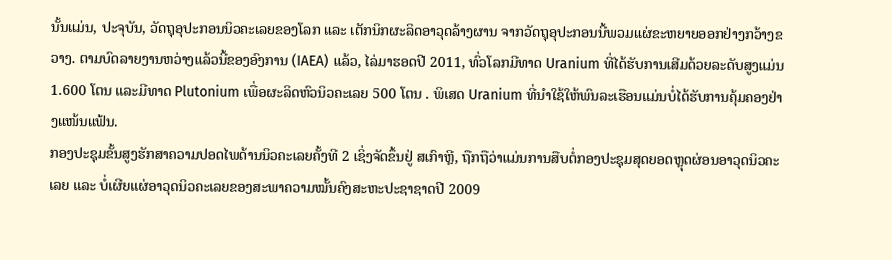ນັ້ນແມ່ນ, ປະຈຸບັນ, ວັດຖຸອຸປະກອນນິວຄະເລຍຂອງໂລກ ແລະ ເຕັກນິກຜະລິດອາວຸດລ້າງຜານ ຈາກວັດຖຸອຸປະກອນນີ້ພວມແຜ່ຂະຫຍາຍອອກຢ່າງກວ້າງຂວາງ. ຕາມບົດລາຍງານຫວ່າງແລ້ວນີ້ຂອງອົງການ (IAEA) ແລ້ວ, ໄລ່ມາຮອດປີ 2011, ທົ່ວໂລກມີທາດ Uranium ທີ່ໄດ້ຮັບການເສີມດ້ວຍລະດັບສູງແມ່ນ 1.600 ໂຕນ ແລະມີທາດ Plutonium ເພື່ອຜະລິດຫົວນິວຄະເລຍ 500 ໂຕນ . ພິເສດ Uranium ທີ່ນຳໃຊ້ໃຫ້ພົນລະເຮືອນແມ່ນບໍ່ໄດ້ຮັບການຄຸ້ມຄອງຢ່າງແໜ້ນແຟ້ນ.
ກອງປະຊຸມຂັ້ນສູງຮັກສາຄວາມປອດໄພດ້ານນິວຄະເລຍຄັ້ງທີ 2 ເຊິ່ງຈັດຂຶ້ນຢູ່ ສເກົາຫຼີ, ຖືກຖືວ່າແມ່ນການສືບຕໍ່ກອງປະຊຸມສຸດຍອດຫຼຸດຜ່ອນອາວຸດນິວຄະເລຍ ແລະ ບໍ່ເຜີຍແຜ່ອາວຸດນິວຄະເລຍຂອງສະພາຄວາມໝັ້ນຄົງສະຫະປະຊາຊາດປີ 2009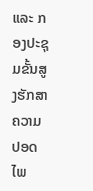ແລະ ກອງປະຊຸມຂັ້ນສູງຮັກສາຄວາມປອດໄພ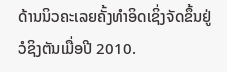ດ້ານນິວຄະເລຍຄັ້ງທຳອິດເຊິ່ງຈັດຂຶ້ນຢູ່ວໍຊິງຕັນເມື່ອປີ 2010.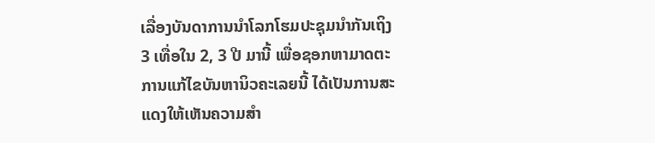ເລື່ອງບັນດາການນຳໂລກໂຮມປະຊຸມນຳກັນເຖິງ 3 ເທື່ອໃນ 2, 3 ປີ ມານີ້ ເພື່ອຊອກຫາມາດຕະການແກ້ໄຂບັນຫານິວຄະເລຍນີ້ ໄດ້ເປັນການສະແດງໃຫ້ເຫັນຄວາມສຳ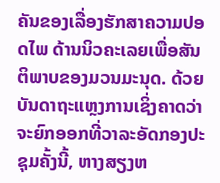ຄັນຂອງເລື່ອງຮັກສາຄວາມປອດໄພ ດ້ານນິວຄະເລຍເພື່ອສັນຕິພາບຂອງມວນມະນຸດ. ດ້ວຍບັນດາຖະແຫຼງການເຊິ່ງຄາດວ່າຈະຍົກອອກທີ່ວາລະອັດກອງປະຊຸມຄັ້ງນີ້, ຫາງສຽງຫ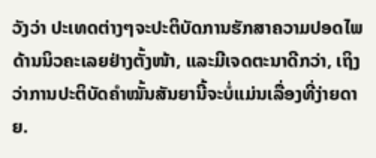ວັງວ່າ ປະເທດຕ່າງໆຈະປະຕິບັດການຮັກສາຄວາມປອດໄພດ້ານນິວຄະເລຍຢ່າງຕັ້ງໜ້າ, ແລະມີເຈດຕະນາດີກວ່າ, ເຖິງວ່າການປະຕິບັດຄຳໝັ້ນສັນຍານີ້ຈະບໍ່ແມ່ນເລື່ອງທີ່ງ່າຍດາຍ.